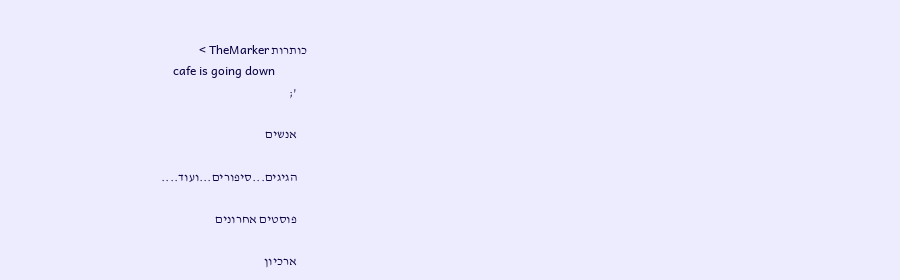כותרות TheMarker >
    cafe is going down
    ';

    אנשים

    הגיגים...סיפורים...ועוד....

    פוסטים אחרונים

    ארכיון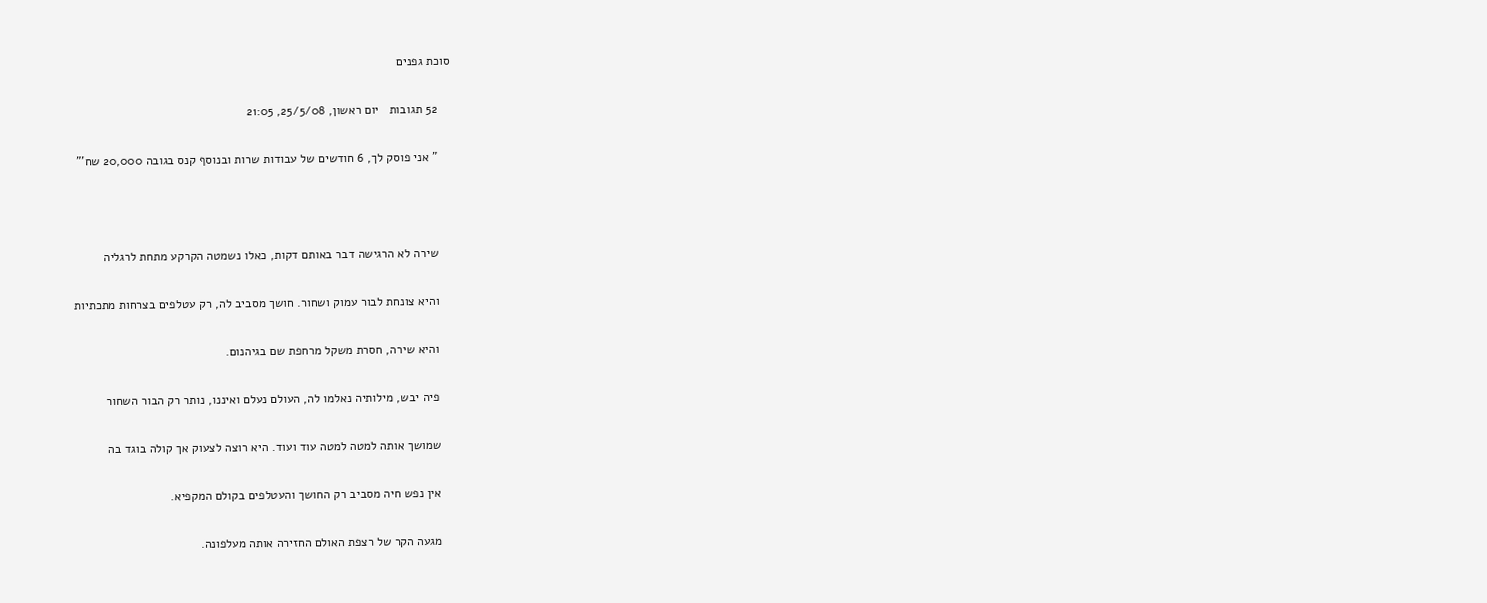סוכת גפנים

    52 תגובות   יום ראשון, 25/5/08, 21:05

    " אני פוסק לך, 6 חודשים של עבודות שרות ובנוסף קנס בגובה 20,000 שח'"



    שירה לא הרגישה דבר באותם דקות, כאלו נשמטה הקרקע מתחת לרגליה

    והיא צונחת לבור עמוק ושחור. חושך מסביב לה, רק עטלפים בצרחות מתכתיות

    והיא שירה, חסרת משקל מרחפת שם בגיהנום.

    פיה יבש, מילותיה נאלמו לה, העולם נעלם ואיננו, נותר רק הבור השחור

    שמושך אותה למטה למטה עוד ועוד. היא רוצה לצעוק אך קולה בוגד בה

    אין נפש חיה מסביב רק החושך והעטלפים בקולם המקפיא.

    מגעה הקר של רצפת האולם החזירה אותה מעלפונה.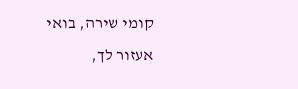קומי שירה, בואי אעזור לך,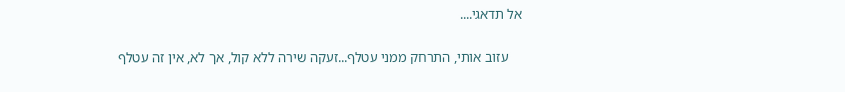אל תדאגי....

    עזוב אותי, התרחק ממני עטלף...זעקה שירה ללא קול, אך לא, אין זה עטלף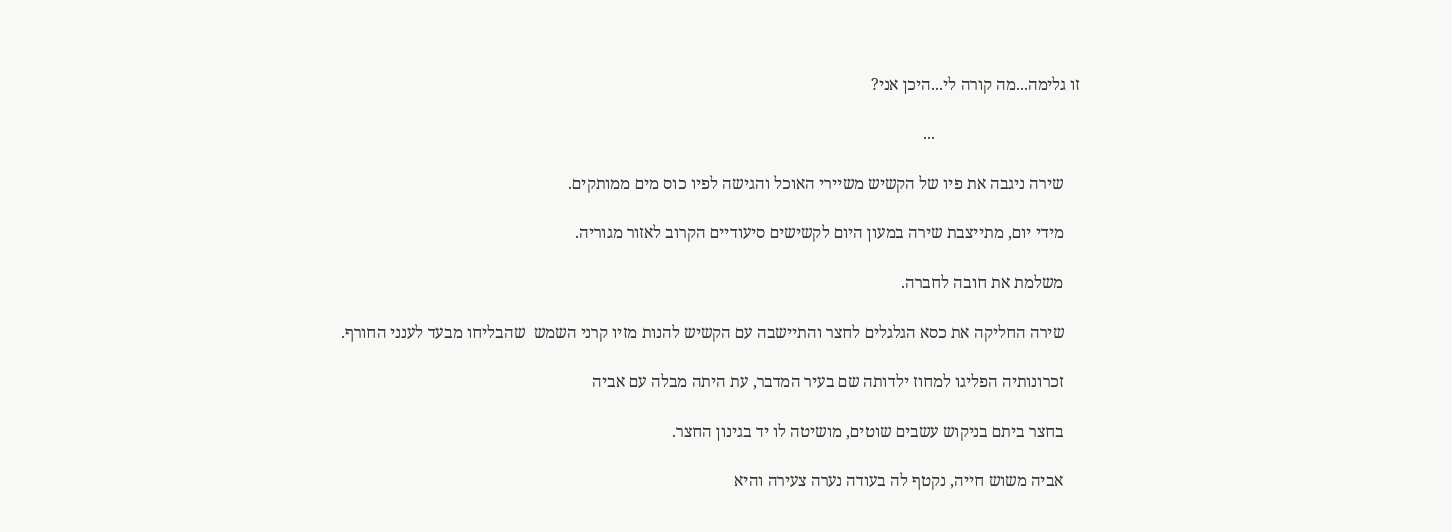זו גלימה...מה קורה לי...היכן אני?

                                   ...

    שירה ניגבה את פיו של הקשיש משיירי האוכל והגישה לפיו כוס מים ממותקים.

    מידי יום, מתייצבת שירה במעון היום לקשישים סיעודיים הקרוב לאזור מגוריה.

    משלמת את חובה לחברה.

    שירה החליקה את כסא הגלגלים לחצר והתיישבה עם הקשיש להנות מזיו קרני השמש  שהבליחו מבעד לענני החורף.

    זכרונותיה הפליגו למחוז ילדותה שם בעיר המדבר, עת היתה מבלה עם אביה

    בחצר ביתם בניקוש עשבים שוטים, מושיטה לו יד בגינון החצר.

    אביה משוש חייה, נקטף לה בעודה נערה צעירה והיא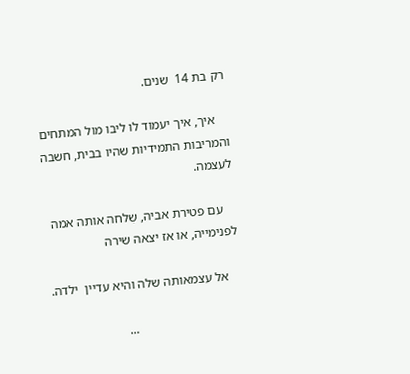רק בת 14  שנים.

    איך, איך יעמוד לו ליבו מול המתחים והמריבות התמידיות שהיו בבית, חשבה לעצמה.

    עם פטירת אביה, שִלחה אותה אמה לפנימייה, או אז יצאה שירה

    אל עצמאותה שלה והיא עדיין  ילדה.

                                 ...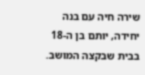שירה חיה עם בנה יחידה, יותם בן ה-18 בבית שבקצה המושב.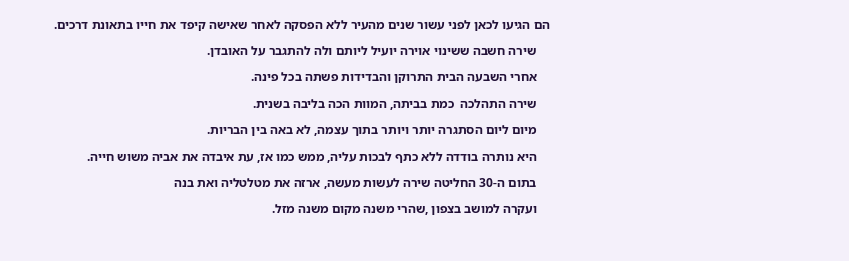הם הגיעו לכאן לפני עשור שנים מהעיר ללא הפסקה לאחר שאישה קיפד את חייו בתאונת דרכים.

    שירה חשבה ששינוי אוירה יועיל ליותם ולה להתגבר על האובדן.

    אחרי השבעה הבית התרוקן והבדידות פשתה בכל פינה.

    שירה התהלכה  כמת בביתה, המוות הכה בליבה בשנית.

    מיום ליום הסתגרה יותר ויותר בתוך עצמה, לא באה בין הבריות.

    היא נותרה בודדה ללא כתף לבכות עליה, ממש כמו אז, עת איבדה את אביה משוש חייה.

    בתום ה-30 החליטה שירה לעשות מעשה, ארזה את מטלטליה ואת בנה

    ועקרה למושב בצפון ,שהרי משנה מקום משנה מזל.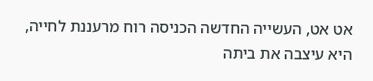אט אט, העשייה החדשה הכניסה רוח מרעננת לחייה, היא עיצבה את ביתה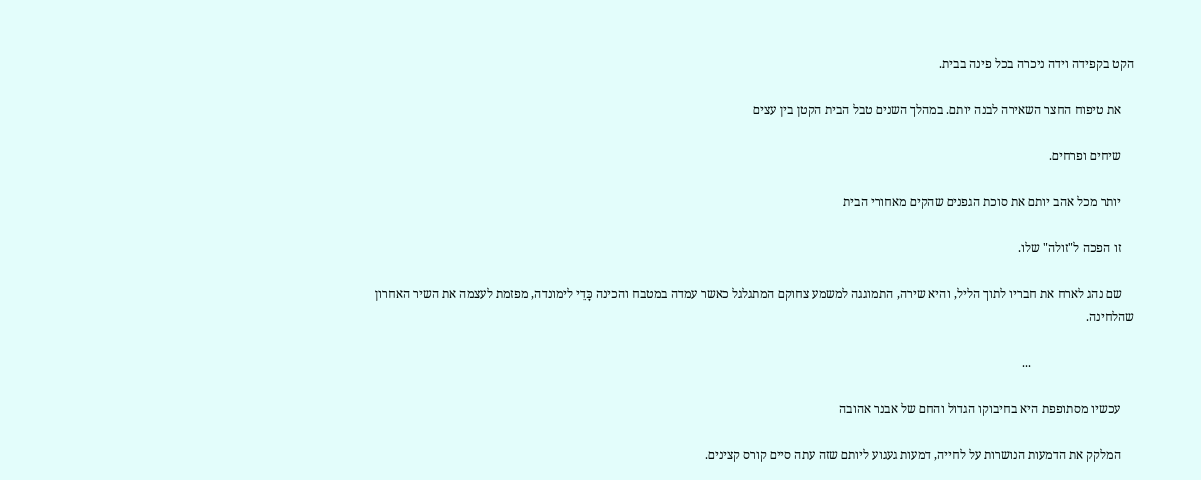הקט בקפידה וידה ניכרה בכל פינה בבית.

    את טיפוח החצר השאירה לבנה יותם. במהלך השנים טבל הבית הקטן בין עצים

    שיחים ופרחים.

    יותר מכל אהב יותם את סוכת הגפנים שהקים מאחורי הבית

    זו הפכה ל"זולה" שלו.

    שם נהג לארח את חבריו לתוך הליל, והיא שירה, התמוגגה למשמע צחוקם המתגלגל כאשר עמדה במטבח והכינה כָּדֵי לימונדה, מפזמת לעצמה את השיר האחרון שהלחינה.

                                 ...

    עכשיו מסתופפת היא בחיבוקו הגדול והחם של אבנר אהובה

    המלקק את הדמעות הנושרות על לחייה, דמעות געגוע ליותם שזה עתה סיים קורס קצינים.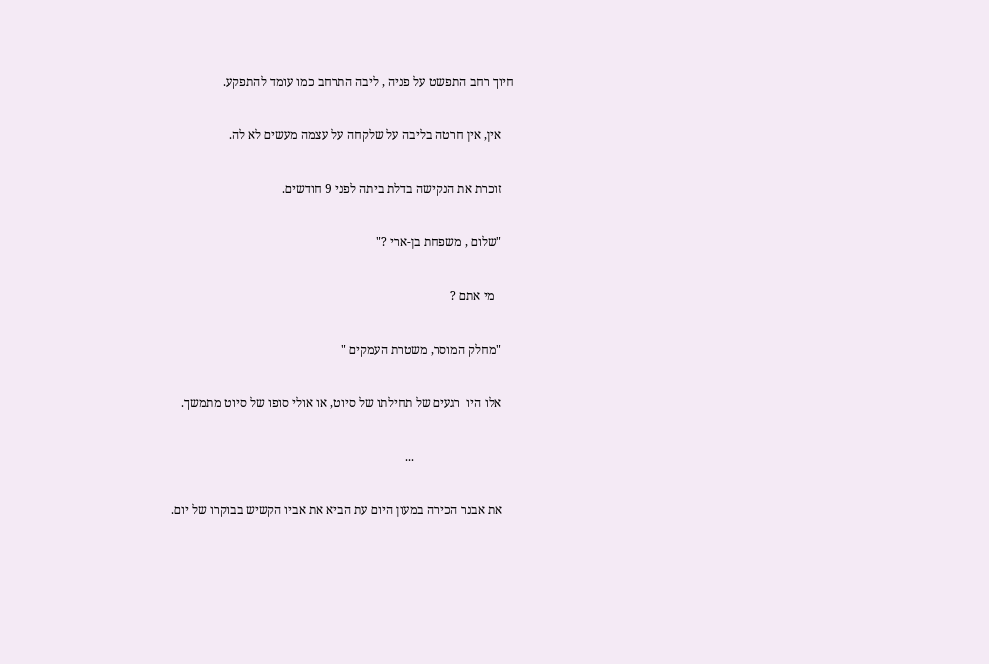חיוך רחב התפשט על פניה , ליבה התרחב כמו עומד להתפקע.

    אין, אין חרטה בליבה על שלקחה על עצמה מעשים לא לה.

    זוכרת את הנקישה בדלת ביתה לפני 9 חודשים.

    "שלום , משפחת בן-ארי ?"

      מי אתם ?

    "מחלק המוסר, משטרת העמקים "

    אלו היו  רגעים של תחילתו של סיוט, או אולי סופו של סיוט מתמשך.

                                ...

    את אבנר הכירה במעון היום עת הביא את אביו הקשיש בבוקרו של יום.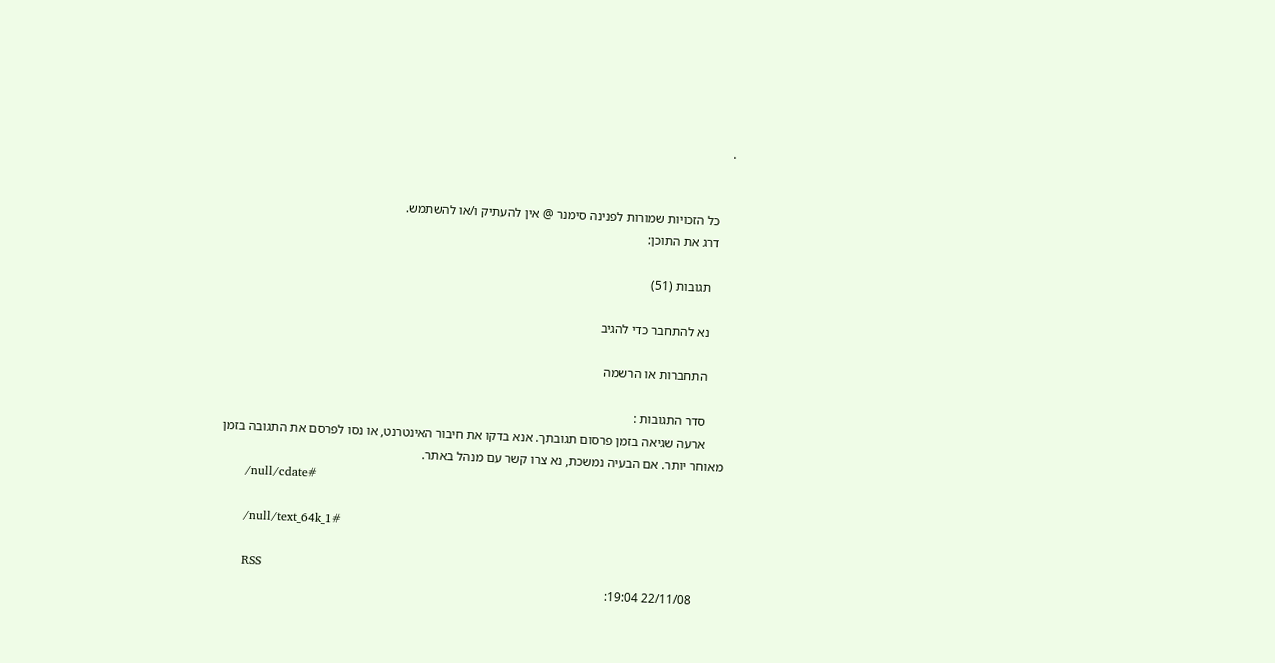.


    כל הזכויות שמורות לפנינה סימנר @ אין להעתיק ו/או להשתמש.
    דרג את התוכן:

      תגובות (51)

      נא להתחבר כדי להגיב

      התחברות או הרשמה

      סדר התגובות :
      ארעה שגיאה בזמן פרסום תגובתך. אנא בדקו את חיבור האינטרנט, או נסו לפרסם את התגובה בזמן מאוחר יותר. אם הבעיה נמשכת, נא צרו קשר עם מנהל באתר.
      /null/cdate#

      /null/text_64k_1#

      RSS
        22/11/08 19:04: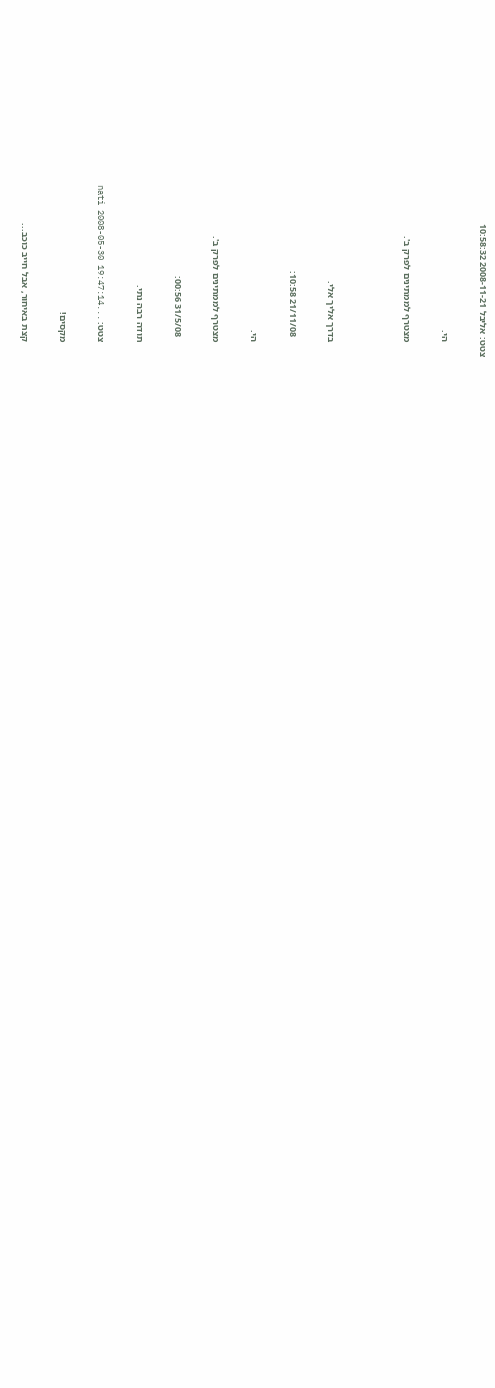צטט: אליבל 2008-11-21 10:58:32

      הי.

      מצטרף לממתינים לפרק ב'.



      בדרך אליך אלי.

        21/11/08 10:58:

      הי.

      מצטרף לממתינים לפרק ב'.

        31/5/08 00:56:

      תודה רבה נתי.

      צטט: ...nati 2008-05-30 19:47:14

      מקסים!

      קצת באיחור, אבל חייב כוכב...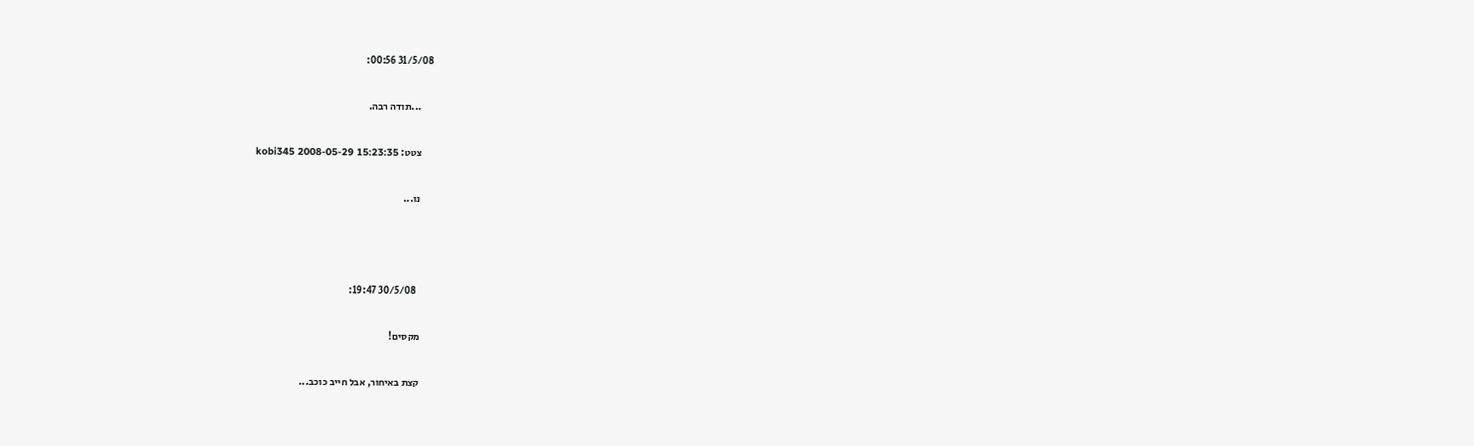31/5/08 00:56:

      ...תודה רבה.

      צטט: kobi345 2008-05-29 15:23:35

      נו...



        30/5/08 19:47:

      מקסים!

      קצת באיחור, אבל חייב כוכב...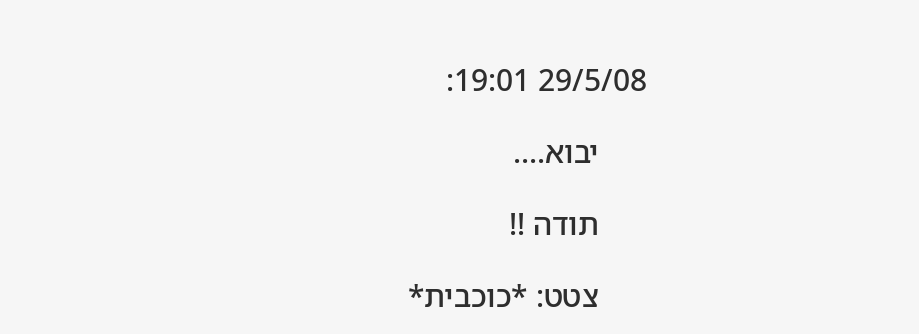29/5/08 19:01:

      יבוא....

      תודה !!

      צטט: *כוכבית*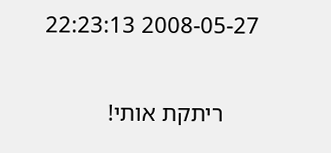2008-05-27 22:23:13

      ריתקת אותי!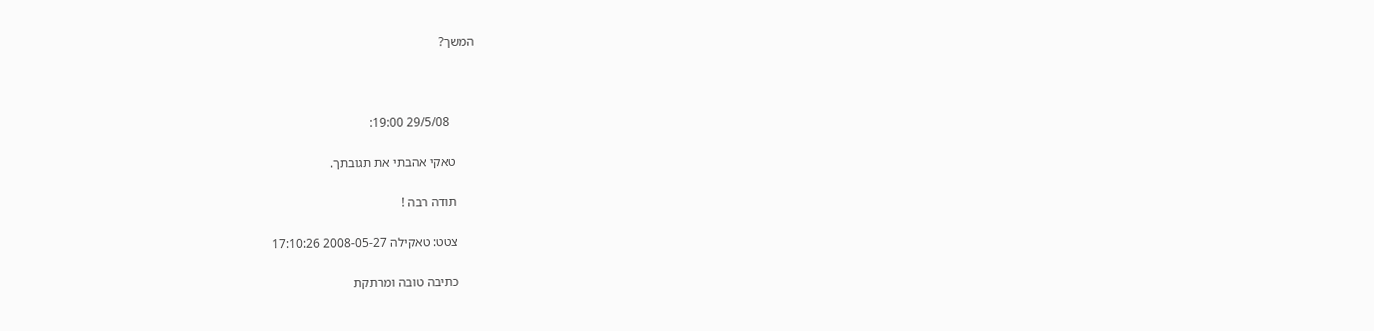המשך?



        29/5/08 19:00:

      טאקי אהבתי את תגובתך.

      תודה רבה !

      צטט: טאקילה 2008-05-27 17:10:26

      כתיבה טובה ומרתקת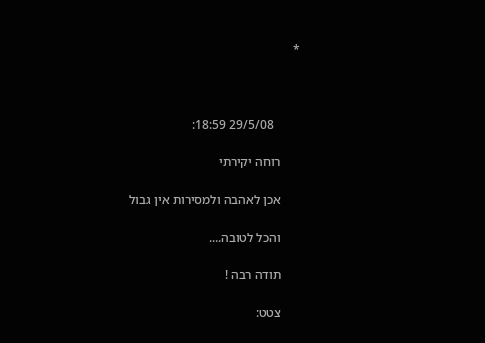*



        29/5/08 18:59:

      רוחה יקירתי

      אכן לאהבה ולמסירות אין גבול

      והכל לטובה....

      תודה רבה !

      צטט: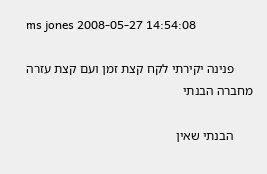ms jones 2008-05-27 14:54:08

      פנינה יקירתי לקח קצת זמן ועם קצת עזרה מחברה הבנתי

      הבנתי שאין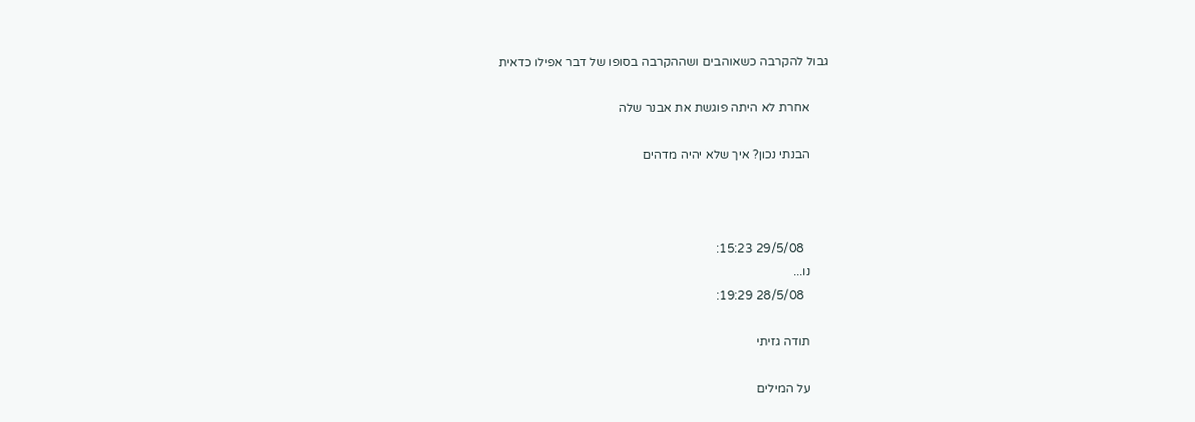גבול להקרבה כשאוהבים ושההקרבה בסופו של דבר אפילו כדאית

      אחרת לא היתה פוגשת את אבנר שלה

      הבנתי נכון? איך שלא יהיה מדהים



        29/5/08 15:23:
      נו...
        28/5/08 19:29:

      תודה גזיתי

      על המילים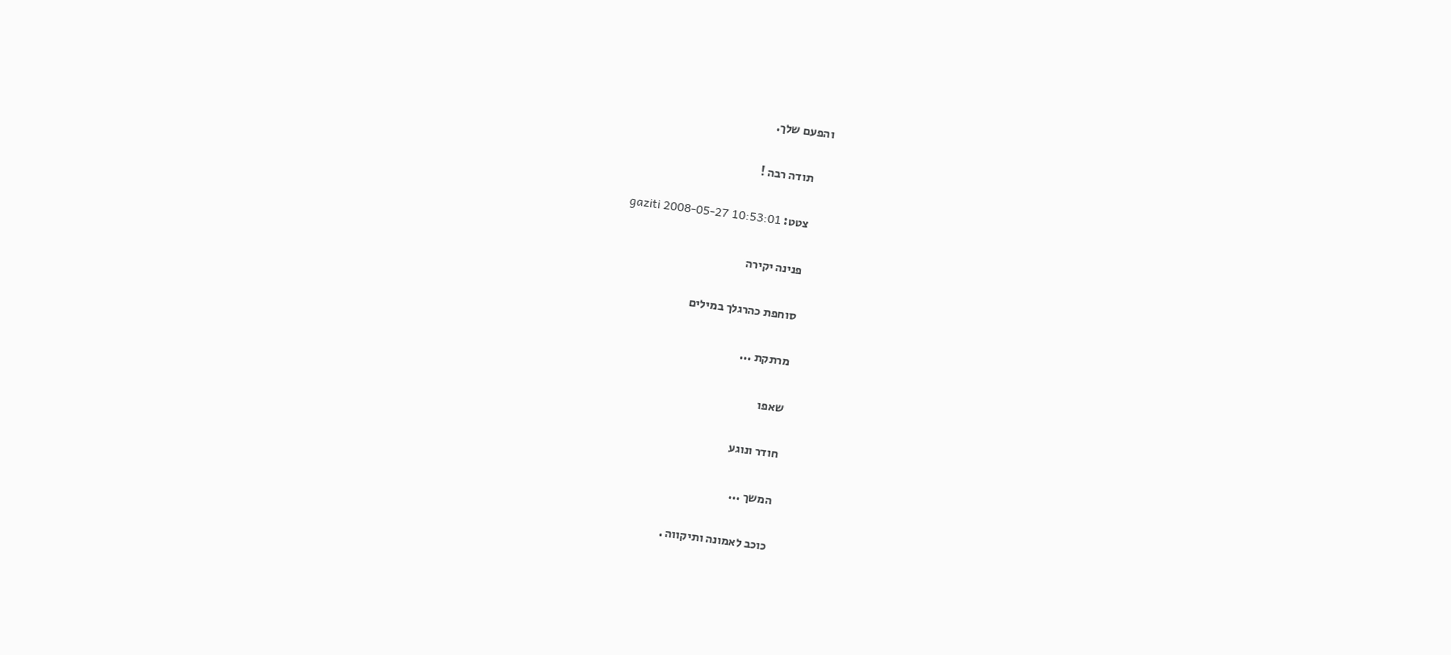והפעם שלך.

      תודה רבה !

      צטט: gaziti 2008-05-27 10:53:01

      פנינה יקירה

      סוחפת כהרגלך במילים

      מרתקת ...

      שאפו

      חודר ונוגע

      המשך ...

      כוכב לאמונה ותיקווה .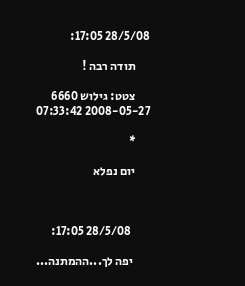28/5/08 17:05:

      תודה רבה !

      צטט: גילוש 6660 2008-05-27 07:33:42

      *

      יום נפלא



        28/5/08 17:05:

       יפה לך...ההמתנה...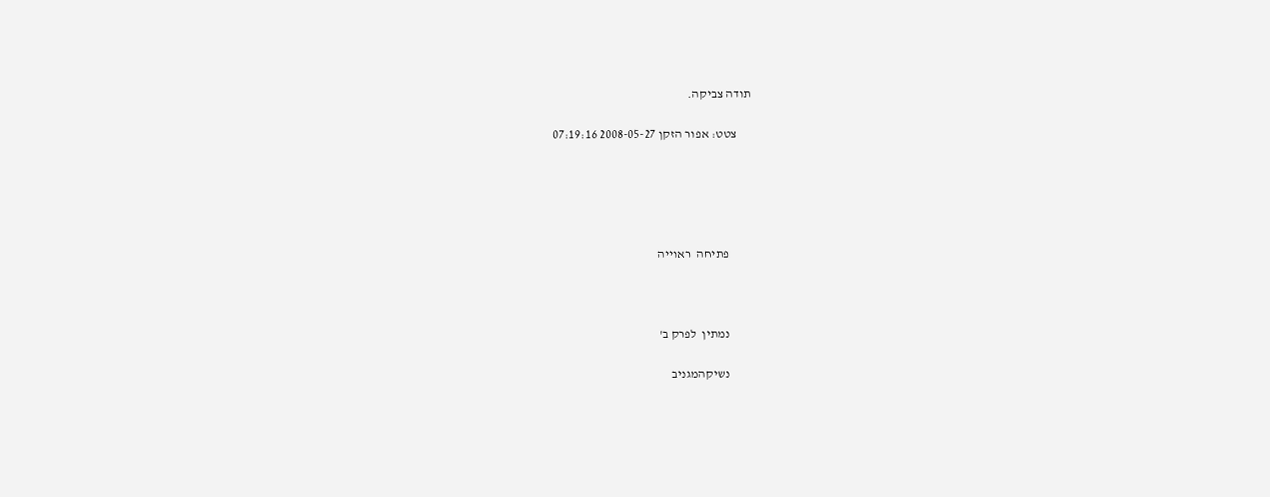תודה צביקה.

      צטט: אפור הזקן 2008-05-27 07:19:16





         פתיחה  ראוייה



         נמתין  לפרק ב'

         נשיקהמגניב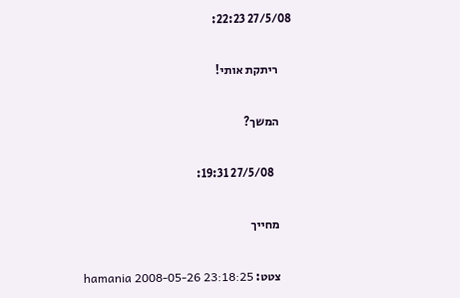27/5/08 22:23:

      ריתקת אותי!

      המשך?

        27/5/08 19:31:

      מחייך

      צטט: hamania 2008-05-26 23:18:25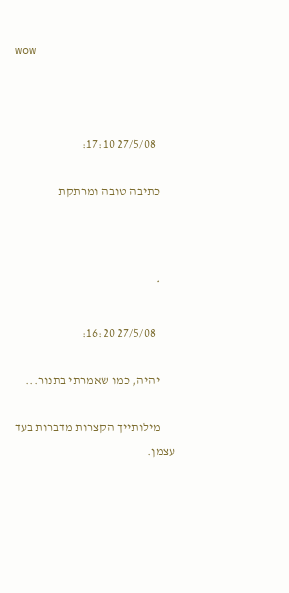wow



        27/5/08 17:10:

      כתיבה טובה ומרתקת



      *

        27/5/08 16:20:

      יהיה, כמו שאמרתי בתנור...

      מילותייך הקצרות מדברות בעד עצמן.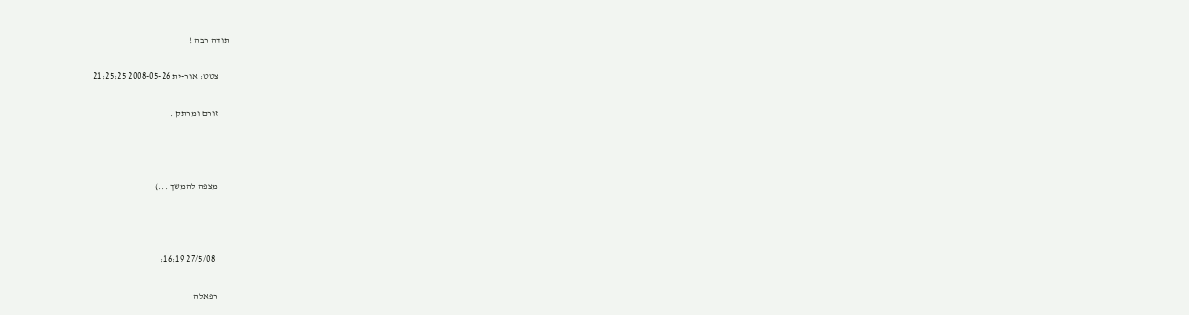תודה רבה !

      צטט: אור-ית 2008-05-26 21:25:25

      זורם ומרתק .



      מצפה להמשך ...)



        27/5/08 16:19:

      רפאלה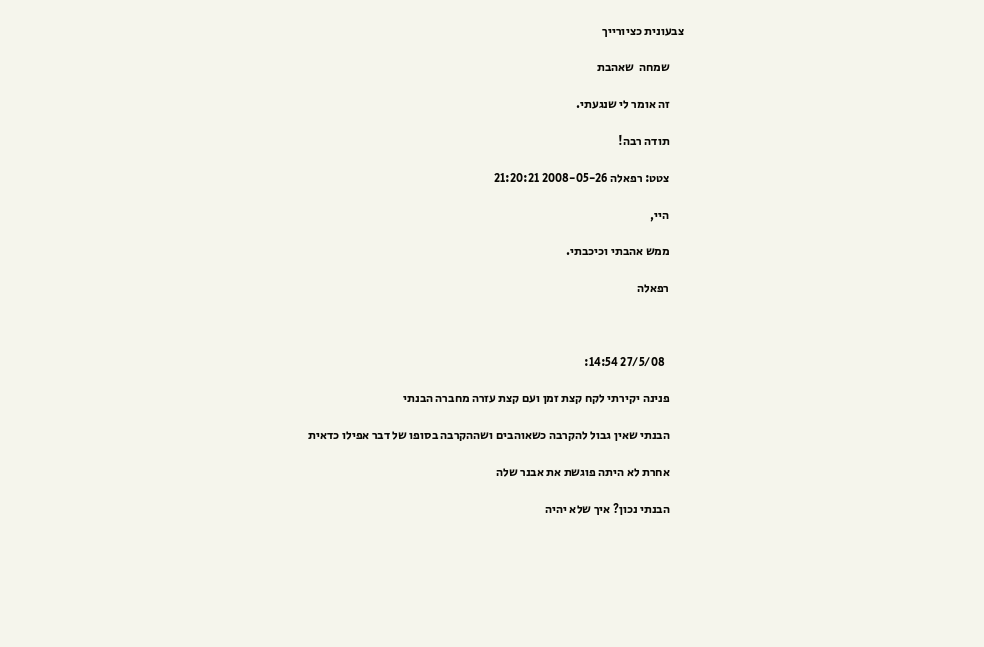צבעונית כציורייך

      שמחה  שאהבת

      זה אומר לי שנגעתי.

      תודה רבה!

      צטט: רפאלה 2008-05-26 21:20:21

      היי,

      ממש אהבתי וכיכבתי.

      רפאלה



        27/5/08 14:54:

      פנינה יקירתי לקח קצת זמן ועם קצת עזרה מחברה הבנתי

      הבנתי שאין גבול להקרבה כשאוהבים ושההקרבה בסופו של דבר אפילו כדאית

      אחרת לא היתה פוגשת את אבנר שלה

      הבנתי נכון? איך שלא יהיה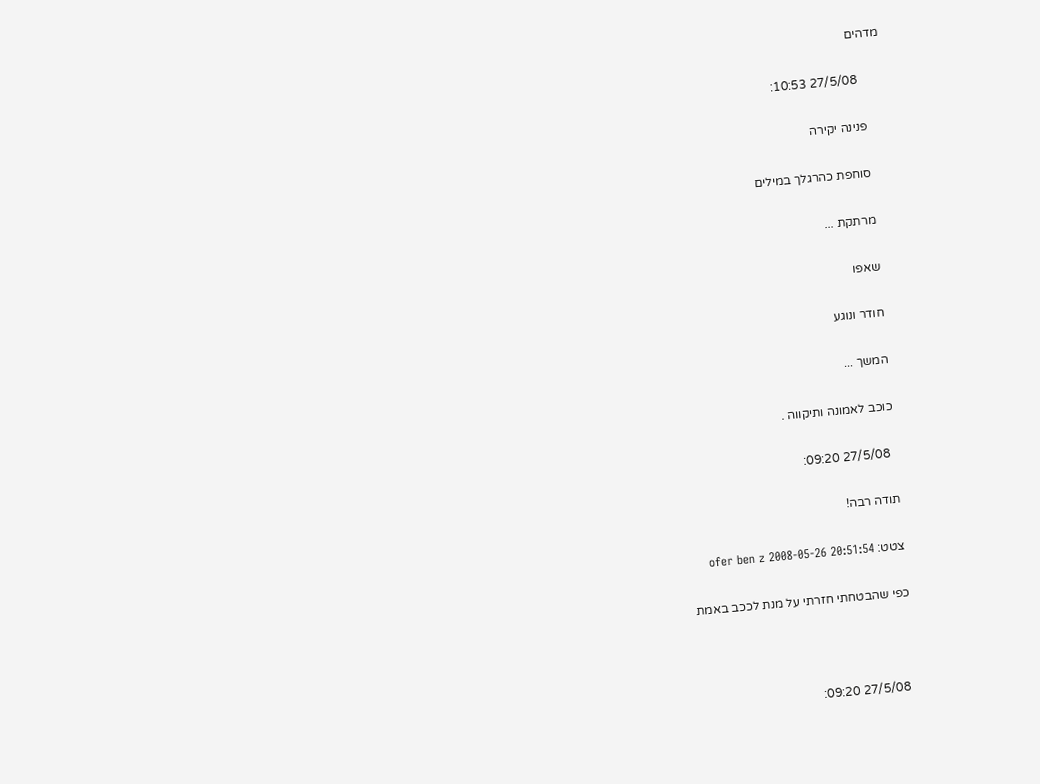מדהים

        27/5/08 10:53:

      פנינה יקירה

      סוחפת כהרגלך במילים

      מרתקת ...

      שאפו

      חודר ונוגע

      המשך ...

      כוכב לאמונה ותיקווה .

        27/5/08 09:20:

      תודה רבה!

      צטט: ofer ben z 2008-05-26 20:51:54

      כפי שהבטחתי חזרתי על מנת לככב באמת



        27/5/08 09:20: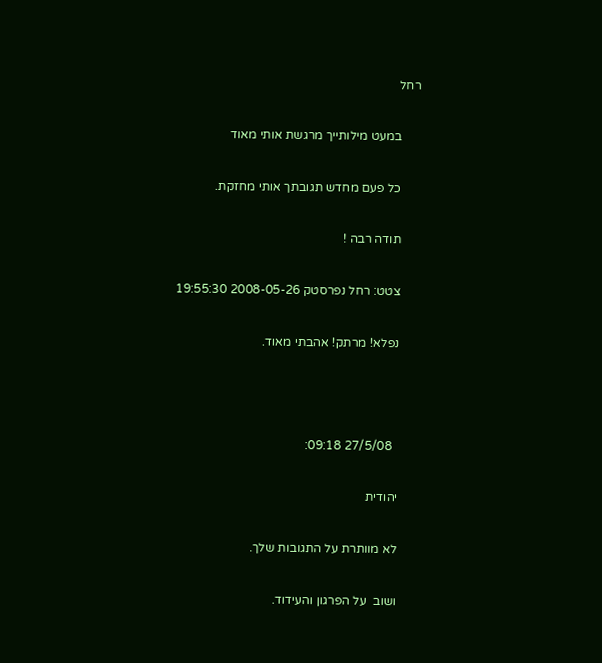רחל

      במעט מילותייך מרגשת אותי מאוד

      כל פעם מחדש תגובתך אותי מחזקת.

      תודה רבה !

      צטט: רחל נפרסטק 2008-05-26 19:55:30

      נפלא! מרתק! אהבתי מאוד.



        27/5/08 09:18:

      יהודית

      לא מוותרת על התגובות שלך.

      ושוב  על הפרגון והעידוד.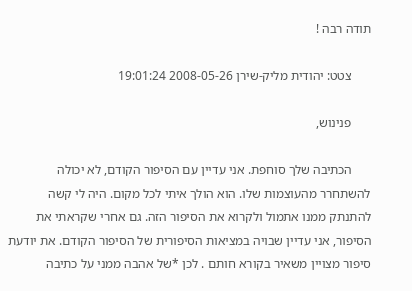תודה רבה !

      צטט: יהודית מליק-שירן 2008-05-26 19:01:24

      פנינוש,

      הכתיבה שלך סוחפת. אני עדיין עם הסיפור הקודם, לא יכולה להשתחרר מהעוצמות שלו. הוא הולך איתי לכל מקום. היה לי קשה להתנתק ממנו אתמול ולקרוא את הסיפור הזה. גם אחרי שקראתי את הסיפור, אני עדיין שבויה במציאות הסיפורית של הסיפור הקודם. את יודעת סיפור מצויין משאיר בקורא חותם . לכן *של אהבה ממני על כתיבה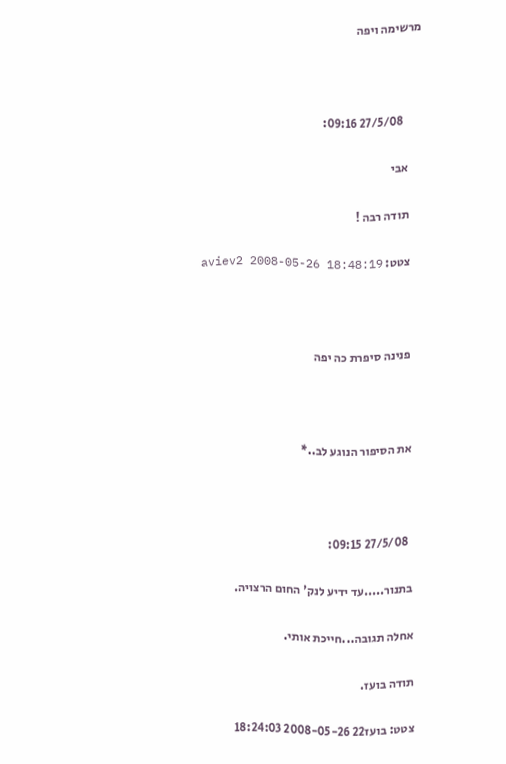מרשימה ויפה



        27/5/08 09:16:

      אבי

      תודה רבה !

      צטט: aviev2 2008-05-26 18:48:19



      פנינה סיפרת כה יפה



      את הסיפור הנוגע לב..*



        27/5/08 09:15:

      בתנור.....עד ידיע לנק' החום הרצויה.

      אחלה תגובה...חייכת אותי.

      תודה בועז.

      צטט: בועז22 2008-05-26 18:24:03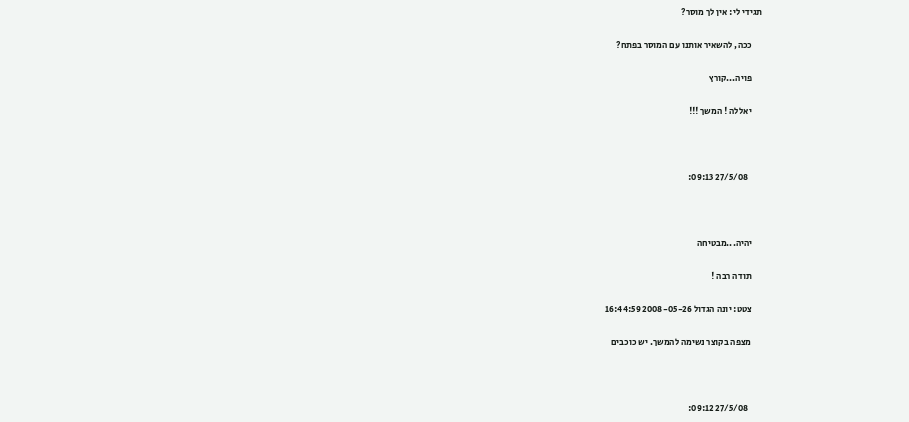תגידי לי: אין לך מוסר?

      ככה, להשאיר אותנו עם המוסר בפתח?

      פויה...קורץ

      יאללה ! המשך !!!



        27/5/08 09:13:



      יהיה...מבטיחה

      תודה רבה !

      צטט: יונה הגדול 2008-05-26 16:44:59

      מצפה בקוצר נשימה להמשך. יש כוכבים



        27/5/08 09:12: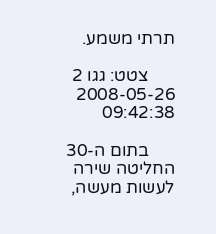תרתי משמע.

      צטט: גגו 2 2008-05-26 09:42:38

      בתום ה-30 החליטה שירה לעשות מעשה,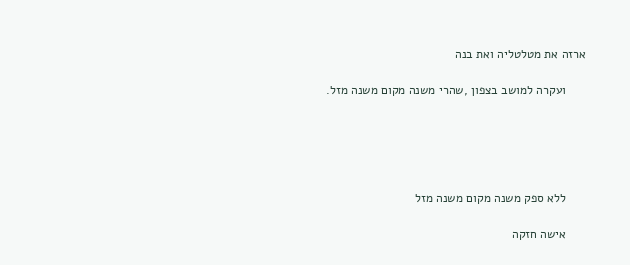ארזה את מטלטליה ואת בנה

      ועקרה למושב בצפון ,שהרי משנה מקום משנה מזל.





      ללא ספק משנה מקום משנה מזל

      אישה חזקה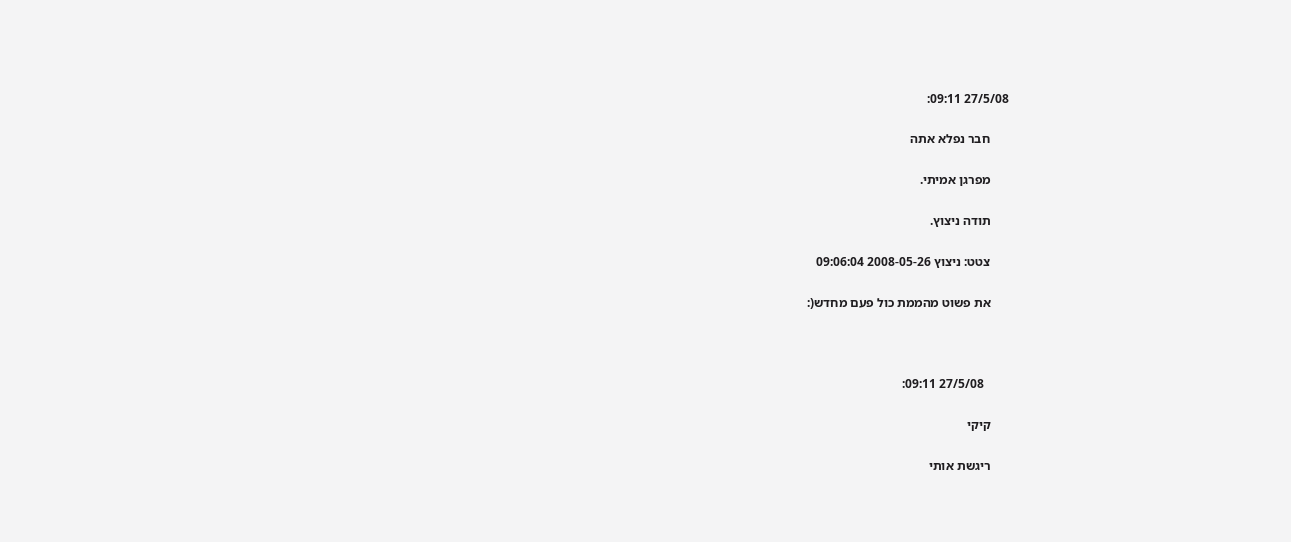27/5/08 09:11:

      חבר נפלא אתה

      מפרגן אמיתי.

      תודה ניצוץ.

      צטט: ניצוץ 2008-05-26 09:06:04

      את פשוט מהממת כול פעם מחדש(:



        27/5/08 09:11:

      קיקי

      ריגשת אותי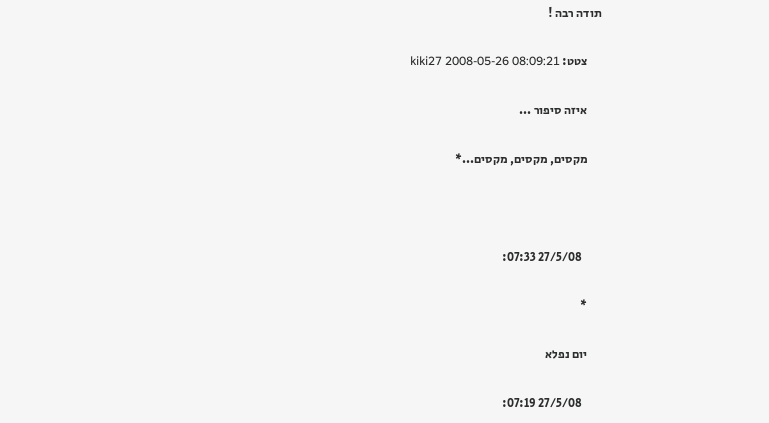תודה רבה !

      צטט: kiki27 2008-05-26 08:09:21

      איזה סיפור ...

      מקסים, מקסים, מקסים...*



        27/5/08 07:33:

      *

      יום נפלא

        27/5/08 07:19: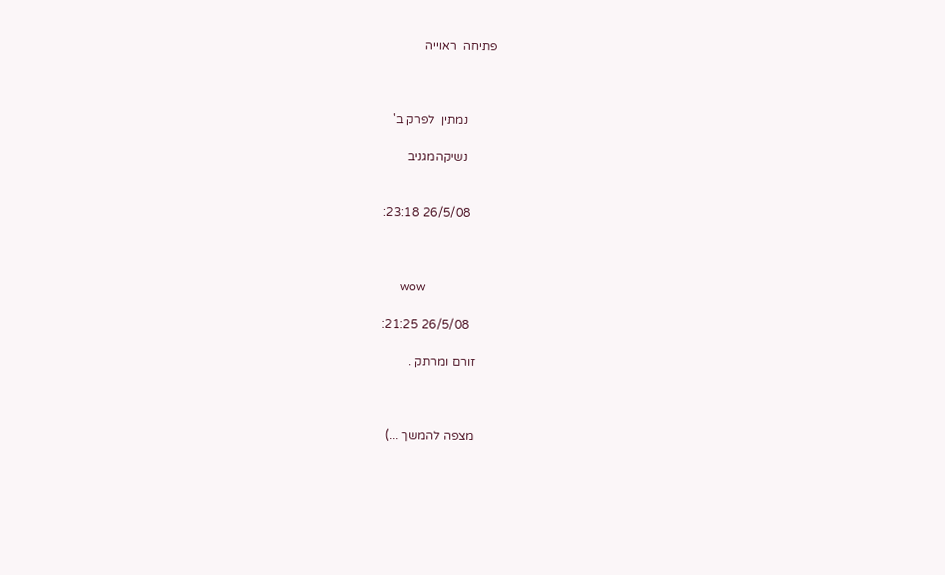פתיחה  ראוייה



         נמתין  לפרק ב'

         נשיקהמגניב


        26/5/08 23:18:



      wow

        26/5/08 21:25:

      זורם ומרתק .



      מצפה להמשך ...)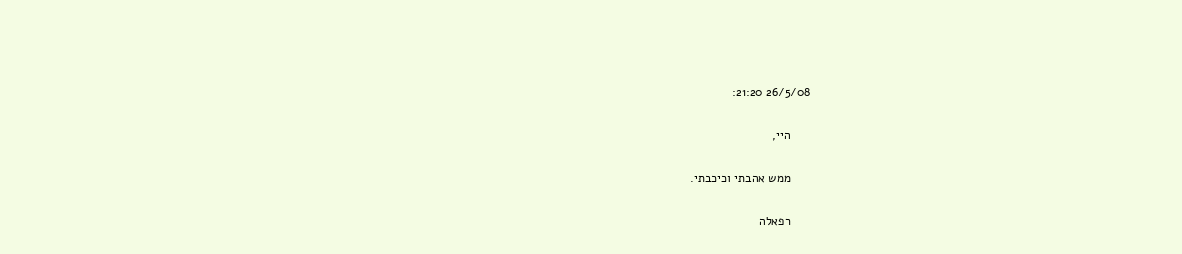26/5/08 21:20:

      היי,

      ממש אהבתי וכיכבתי.

      רפאלה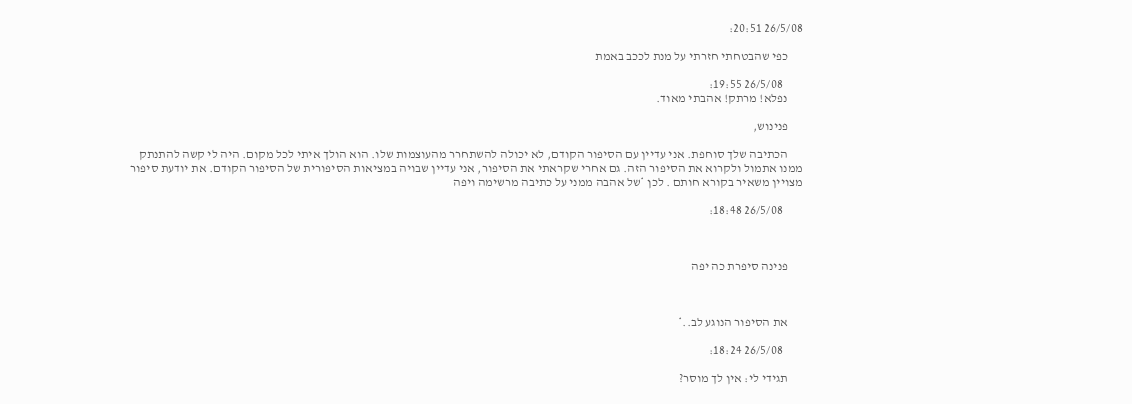26/5/08 20:51:

      כפי שהבטחתי חזרתי על מנת לככב באמת

        26/5/08 19:55:
      נפלא! מרתק! אהבתי מאוד.

      פנינוש,

      הכתיבה שלך סוחפת. אני עדיין עם הסיפור הקודם, לא יכולה להשתחרר מהעוצמות שלו. הוא הולך איתי לכל מקום. היה לי קשה להתנתק ממנו אתמול ולקרוא את הסיפור הזה. גם אחרי שקראתי את הסיפור, אני עדיין שבויה במציאות הסיפורית של הסיפור הקודם. את יודעת סיפור מצויין משאיר בקורא חותם . לכן *של אהבה ממני על כתיבה מרשימה ויפה

        26/5/08 18:48:



      פנינה סיפרת כה יפה



      את הסיפור הנוגע לב..*

        26/5/08 18:24:

      תגידי לי: אין לך מוסר?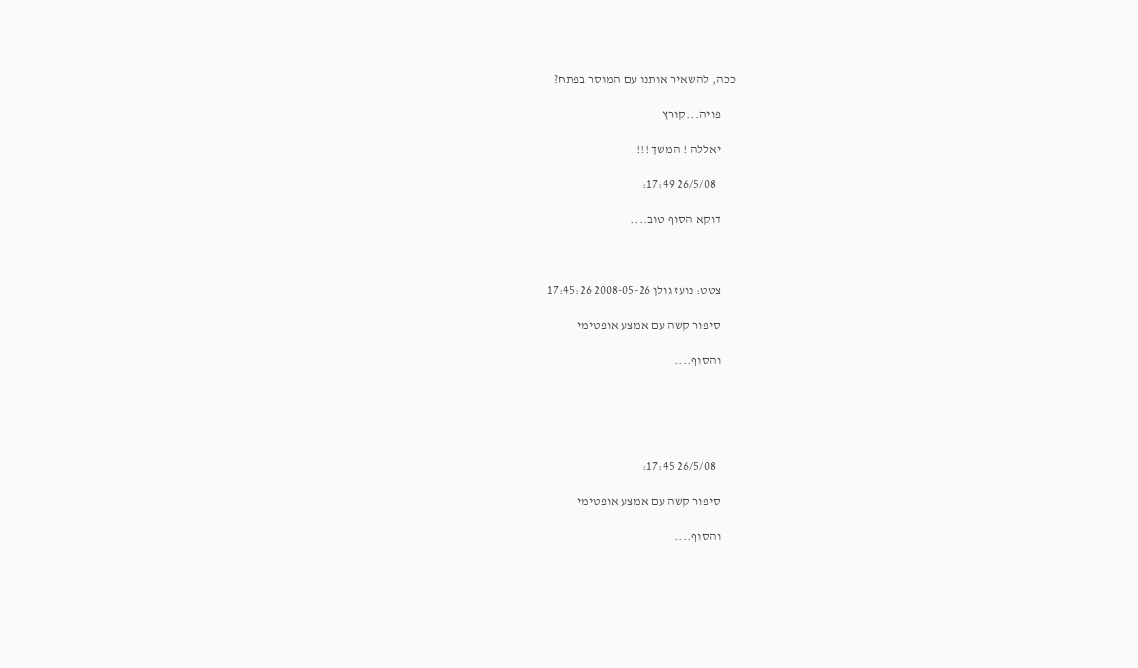ככה, להשאיר אותנו עם המוסר בפתח?

      פויה...קורץ

      יאללה ! המשך !!!

        26/5/08 17:49:

      דוקא הסוף טוב....



      צטט: נועז גולן 2008-05-26 17:45:26

      סיפור קשה עם אמצע אופטימי

      והסוף....





        26/5/08 17:45:

      סיפור קשה עם אמצע אופטימי

      והסוף....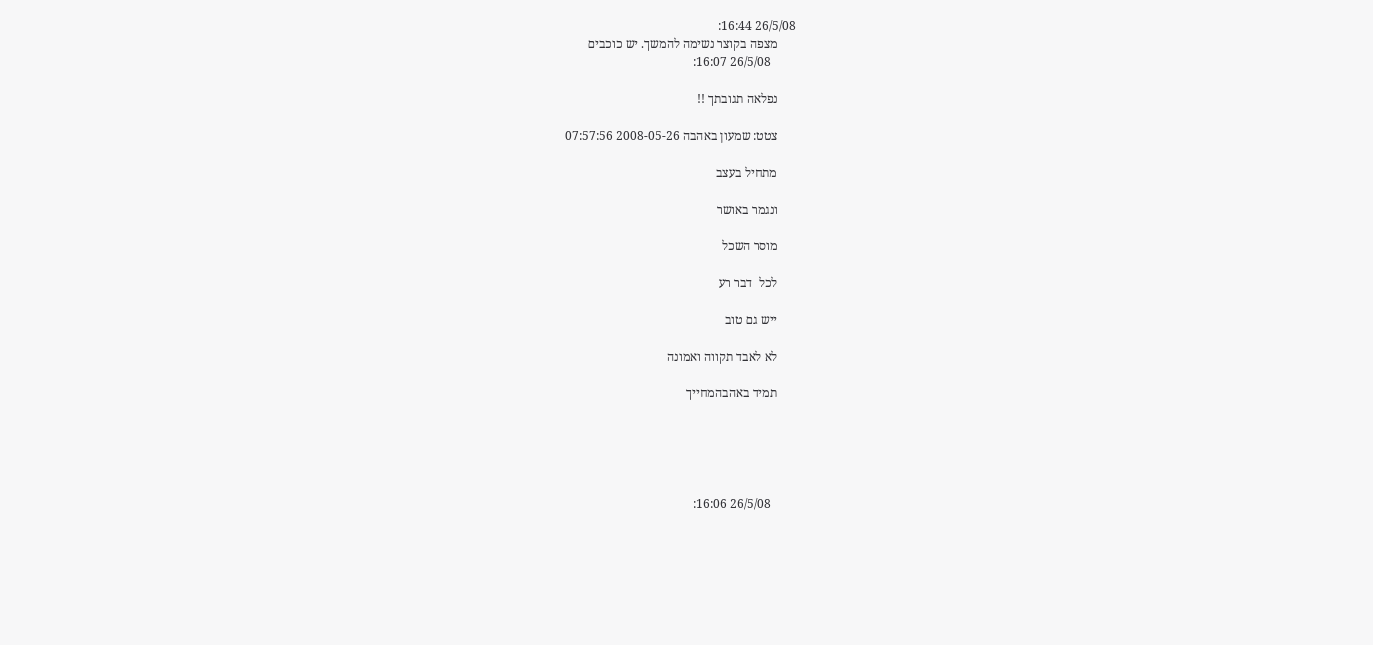26/5/08 16:44:
      מצפה בקוצר נשימה להמשך. יש כוכבים
        26/5/08 16:07:

      נפלאה תגובתך !!

      צטט: שמעון באהבה 2008-05-26 07:57:56

      מתחיל בעצב

      ונגמר באושר

      מוסר השכל

      לכל  דבר רע

      ייש גם טוב

      לא לאבד תקווה ואמונה

      תמיד באהבהמחייך





        26/5/08 16:06: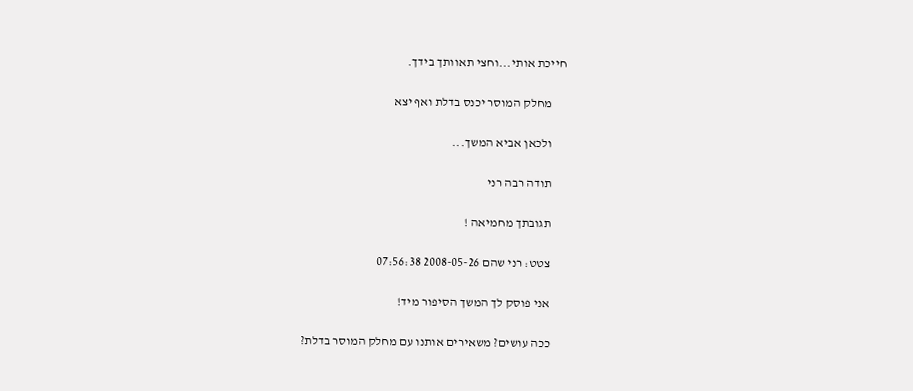חייכת אותי...וחצי תאוותך בידך.

      מחלק המוסר יכנס בדלת ואף יצא

      ולכאן אביא המשך...

      תודה רבה רני

      תגובתך מחמיאה !

      צטט: רני שהם 2008-05-26 07:56:38

      אני פוסק לך המשך הסיפור מיד!

      ככה עושים? משאירים אותנו עם מחלק המוסר בדלת?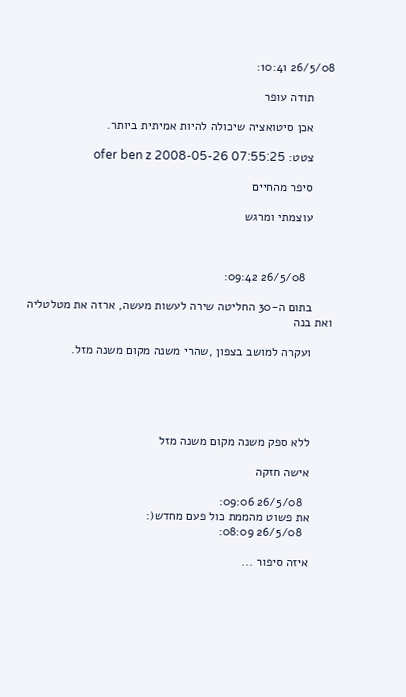26/5/08 10:41:

      תודה עופר

      אכן סיטואציה שיכולה להיות אמיתית ביותר.

      צטט: ofer ben z 2008-05-26 07:55:25

      סיפר מהחיים

      עוצמתי ומרגש



        26/5/08 09:42:

      בתום ה-30 החליטה שירה לעשות מעשה, ארזה את מטלטליה ואת בנה

      ועקרה למושב בצפון ,שהרי משנה מקום משנה מזל.





      ללא ספק משנה מקום משנה מזל

      אישה חזקה

        26/5/08 09:06:
      את פשוט מהממת כול פעם מחדש(:
        26/5/08 08:09:

      איזה סיפור ...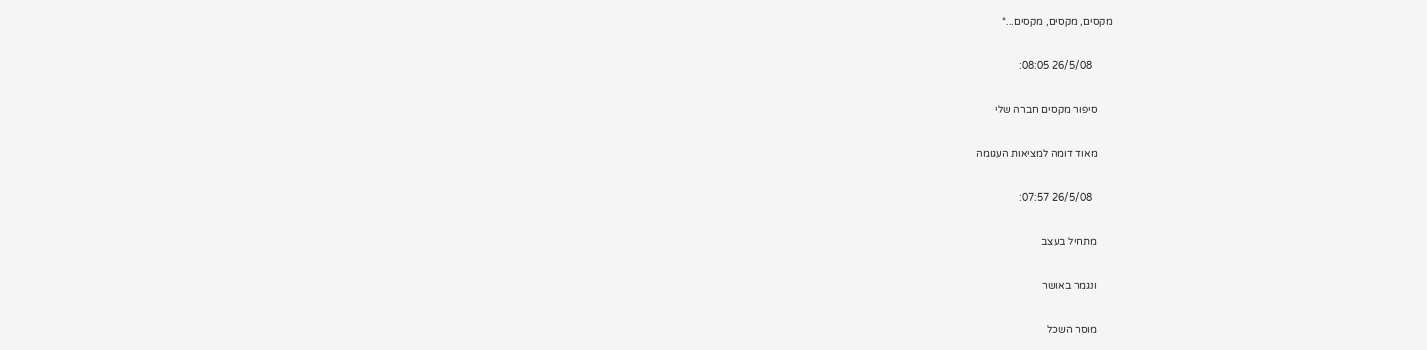מקסים, מקסים, מקסים...*

        26/5/08 08:05:

      סיפור מקסים חברה שלי

      מאוד דומה למציאות העגומה

        26/5/08 07:57:

      מתחיל בעצב

      ונגמר באושר

      מוסר השכל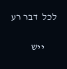לכל  דבר רע

      ייש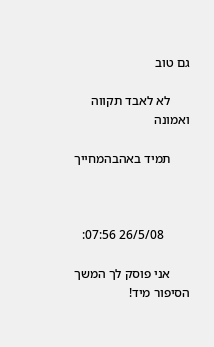גם טוב

      לא לאבד תקווה ואמונה

      תמיד באהבהמחייך



        26/5/08 07:56:

      אני פוסק לך המשך הסיפור מיד!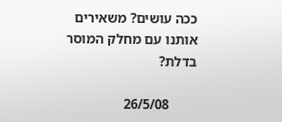ככה עושים? משאירים אותנו עם מחלק המוסר בדלת?

        26/5/08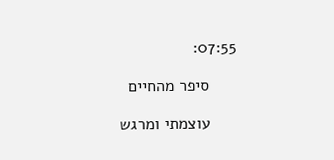07:55:

      סיפר מהחיים

      עוצמתי ומרגש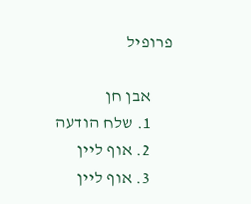פרופיל

      אבן חן
      1. שלח הודעה
      2. אוף ליין
      3. אוף ליין